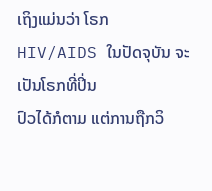ເຖິງແມ່ນວ່າ ໂຣກ HIV/AIDS ໃນປັດຈຸບັນ ຈະເປັນໂຣກທີ່ປິ່ນ
ປົວໄດ້ກໍຕາມ ແຕ່ການຖືກວິ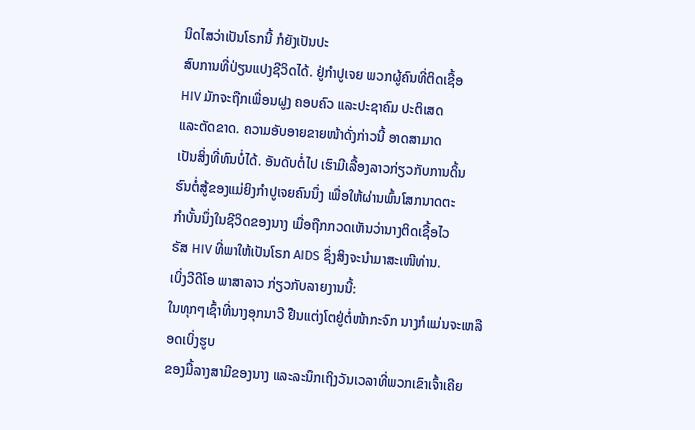ນິດໄສວ່າເປັນໂຣກນີ້ ກໍຍັງເປັນປະ
ສົບການທີ່ປ່ຽນແປງຊີວິດໄດ້. ຢູ່ກຳປູເຈຍ ພວກຜູ້ຄົນທີ່ຕິດເຊື້ອ
HIV ມັກຈະຖືກເພື່ອນຝູງ ຄອບຄົວ ແລະປະຊາຄົມ ປະຕິເສດ
ແລະຕັດຂາດ. ຄວາມອັບອາຍຂາຍໜ້າດັ່ງກ່າວນີ້ ອາດສາມາດ
ເປັນສິ່ງທີ່ທົນບໍ່ໄດ້. ອັນດັບຕໍ່ໄປ ເຮົາມີເລື້ອງລາວກ່ຽວກັບການດິ້ນ
ຮົນຕໍ່ສູ້ຂອງແມ່ຍິງກຳປູເຈຍຄົນນຶ່ງ ເພື່ອໃຫ້ຜ່ານພົ້ນໂສກນາດຕະ
ກຳບັ້ນນຶ່ງໃນຊີວິດຂອງນາງ ເມື່ອຖືກກວດເຫັນວ່ານາງຕິດເຊື້ອໄວ
ຣັສ HIV ທີ່ພາໃຫ້ເປັນໂຣກ AIDS ຊຶ່ງສິງຈະນຳມາສະເໜີທ່ານ.
ເບິ່ງວີດີໂອ ພາສາລາວ ກ່ຽວກັບລາຍງານນີ້:
ໃນທຸກໆເຊົ້າທີ່ນາງອຸກນາວີ ຢືນແຕ່ງໂຕຢູ່ຕໍ່ໜ້າກະຈົກ ນາງກໍແມ່ນຈະເຫລືອດເບິ່ງຮູບ
ຂອງມື້ລາງສາມີຂອງນາງ ແລະລະນຶກເຖິງວັນເວລາທີ່ພວກເຂົາເຈົ້າເຄີຍ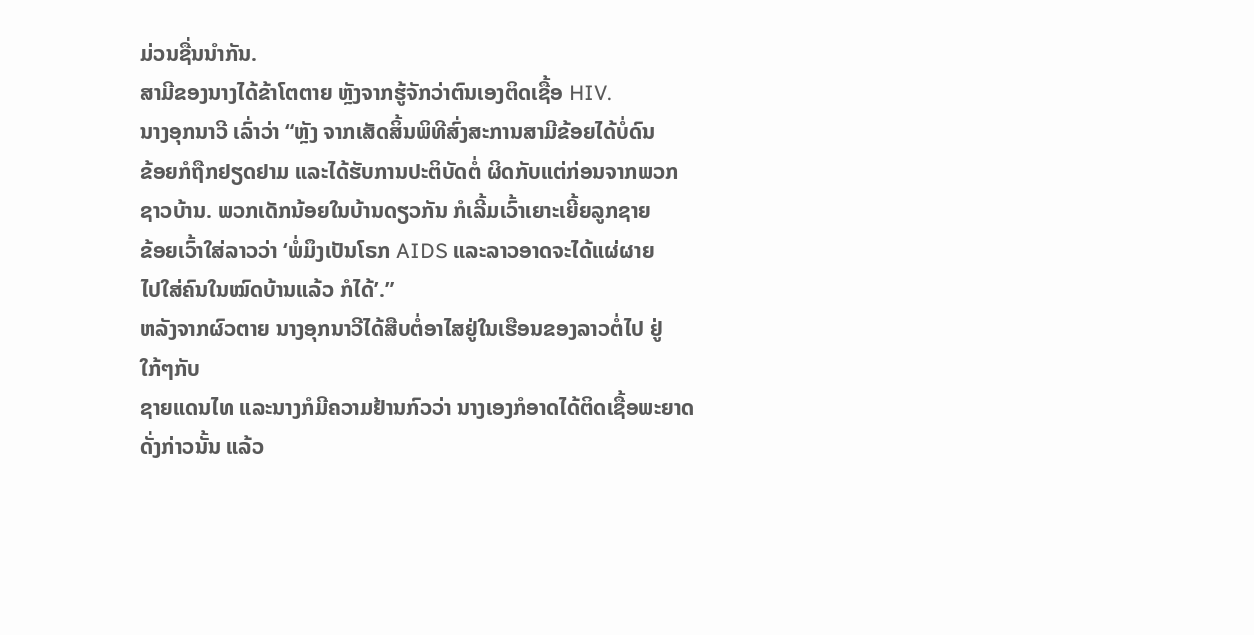ມ່ວນຊື່ນນຳກັນ.
ສາມີຂອງນາງໄດ້ຂ້າໂຕຕາຍ ຫຼັງຈາກຮູ້ຈັກວ່າຕົນເອງຕິດເຊື້ອ HIV.
ນາງອຸກນາວີ ເລົ່າວ່າ “ຫຼັງ ຈາກເສັດສິ້ນພິທີສົ່ງສະການສາມີຂ້ອຍໄດ້ບໍ່ດົນ
ຂ້ອຍກໍຖືກຢຽດຢາມ ແລະໄດ້ຮັບການປະຕິບັດຕໍ່ ຜິດກັບແຕ່ກ່ອນຈາກພວກ
ຊາວບ້ານ. ພວກເດັກນ້ອຍໃນບ້ານດຽວກັນ ກໍເລີ້ມເວົ້າເຍາະເຍີ້ຍລູກຊາຍ
ຂ້ອຍເວົ້າໃສ່ລາວວ່າ ‘ພໍ່ມຶງເປັນໂຣກ AIDS ແລະລາວອາດຈະໄດ້ແຜ່ຜາຍ
ໄປໃສ່ຄົນໃນໝົດບ້ານແລ້ວ ກໍໄດ້’.”
ຫລັງຈາກຜົວຕາຍ ນາງອຸກນາວີໄດ້ສືບຕໍ່ອາໄສຢູ່ໃນເຮືອນຂອງລາວຕໍ່ໄປ ຢູ່ໃກ້ໆກັບ
ຊາຍແດນໄທ ແລະນາງກໍມີຄວາມຢ້ານກົວວ່າ ນາງເອງກໍອາດໄດ້ຕິດເຊື້ອພະຍາດ
ດັ່ງກ່າວນັ້ນ ແລ້ວ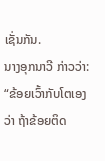ເຊັ່ນກັນ.
ນາງອຸກນາວີ ກ່າວວ່າ: “ຂ້ອຍເວົ້າກັບໂຕເອງວ່າ ຖ້າຂ້ອຍຕິດ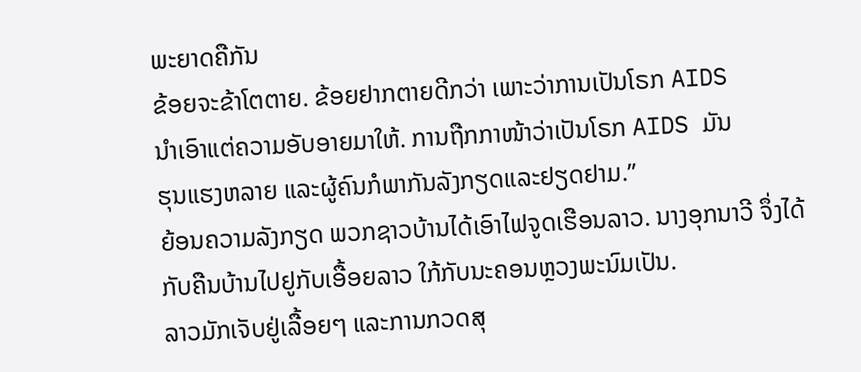ພະຍາດຄືກັນ
ຂ້ອຍຈະຂ້າໂຕຕາຍ. ຂ້ອຍຢາກຕາຍດີກວ່າ ເພາະວ່າການເປັນໂຣກ AIDS
ນຳເອົາແຕ່ຄວາມອັບອາຍມາໃຫ້. ການຖືກກາໜ້າວ່າເປັນໂຣກ AIDS ມັນ
ຮຸນແຮງຫລາຍ ແລະຜູ້ຄົນກໍພາກັນລັງກຽດແລະຢຽດຢາມ.”
ຍ້ອນຄວາມລັງກຽດ ພວກຊາວບ້ານໄດ້ເອົາໄຟຈູດເຮືອນລາວ. ນາງອຸກນາວີ ຈຶ່ງໄດ້
ກັບຄືນບ້ານໄປຢູກັບເອື້ອຍລາວ ໃກ້ກັບນະຄອນຫຼວງພະນົມເປັນ.
ລາວມັກເຈັບຢູ່ເລື້ອຍໆ ແລະການກວດສຸ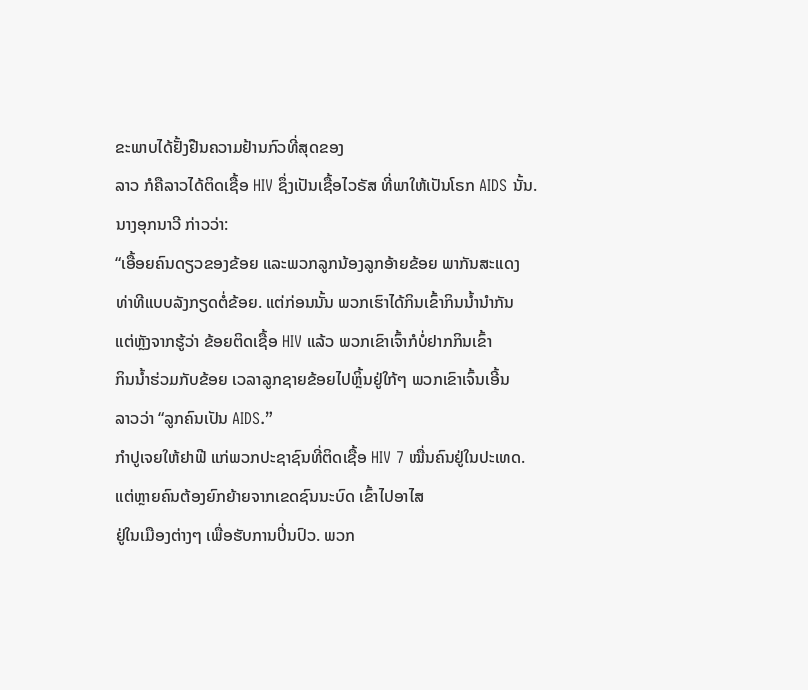ຂະພາບໄດ້ຢັ້ງຢືນຄວາມຢ້ານກົວທີ່ສຸດຂອງ
ລາວ ກໍຄືລາວໄດ້ຕິດເຊື້ອ HIV ຊຶ່ງເປັນເຊື້ອໄວຣັສ ທີ່ພາໃຫ້ເປັນໂຣກ AIDS ນັ້ນ.
ນາງອຸກນາວີ ກ່າວວ່າ:
“ເອື້ອຍຄົນດຽວຂອງຂ້ອຍ ແລະພວກລູກນ້ອງລູກອ້າຍຂ້ອຍ ພາກັນສະແດງ
ທ່າທີແບບລັງກຽດຕໍ່ຂ້ອຍ. ແຕ່ກ່ອນນັ້ນ ພວກເຮົາໄດ້ກິນເຂົ້າກິນນ້ຳນຳກັນ
ແຕ່ຫຼັງຈາກຮູ້ວ່າ ຂ້ອຍຕິດເຊື້ອ HIV ແລ້ວ ພວກເຂົາເຈົ້າກໍບໍ່ຢາກກິນເຂົ້າ
ກິນນ້ຳຮ່ວມກັບຂ້ອຍ ເວລາລູກຊາຍຂ້ອຍໄປຫຼິ້ນຢູ່ໃກ້ໆ ພວກເຂົາເຈົ້ນເອີ້ນ
ລາວວ່າ “ລູກຄົນເປັນ AIDS.”
ກຳປູເຈຍໃຫ້ຢາຟີ ແກ່ພວກປະຊາຊົນທີ່ຕິດເຊື້ອ HIV 7 ໝື່ນຄົນຢູ່ໃນປະເທດ.
ແຕ່ຫຼາຍຄົນຕ້ອງຍົກຍ້າຍຈາກເຂດຊົນນະບົດ ເຂົ້າໄປອາໄສ
ຢູ່ໃນເມືອງຕ່າງໆ ເພື່ອຮັບການປິ່ນປົວ. ພວກ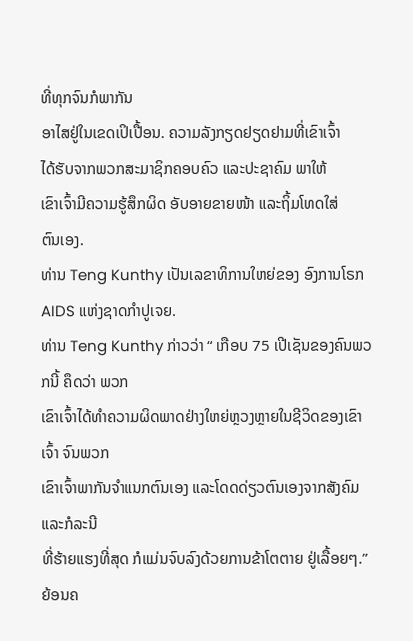ທີ່ທຸກຈົນກໍພາກັນ
ອາໄສຢູ່ໃນເຂດເປິເປື້ອນ. ຄວາມລັງກຽດຢຽດຢາມທີ່ເຂົາເຈົ້າ
ໄດ້ຮັບຈາກພວກສະມາຊິກຄອບຄົວ ແລະປະຊາຄົມ ພາໃຫ້
ເຂົາເຈົ້າມີຄວາມຮູ້ສຶກຜິດ ອັບອາຍຂາຍໜ້າ ແລະຖິ້ມໂທດໃສ່
ຕົນເອງ.
ທ່ານ Teng Kunthy ເປັນເລຂາທິການໃຫຍ່ຂອງ ອົງການໂຣກ AIDS ແຫ່ງຊາດກຳປູເຈຍ.
ທ່ານ Teng Kunthy ກ່າວວ່າ “ ເກືອບ 75 ເປີເຊັນຂອງຄົນພວກນີ້ ຄຶດວ່າ ພວກ
ເຂົາເຈົ້າໄດ້ທຳຄວາມຜິດພາດຢ່າງໃຫຍ່ຫຼວງຫຼາຍໃນຊີວິດຂອງເຂົາເຈົ້າ ຈົນພວກ
ເຂົາເຈົ້າພາກັນຈຳແນກຕົນເອງ ແລະໂດດດ່ຽວຕົນເອງຈາກສັງຄົມ ແລະກໍລະນີ
ທີ່ຮ້າຍແຮງທີ່ສຸດ ກໍແມ່ນຈົບລົງດ້ວຍການຂ້າໂຕຕາຍ ຢູ່ເລື້ອຍໆ.”
ຍ້ອນຄ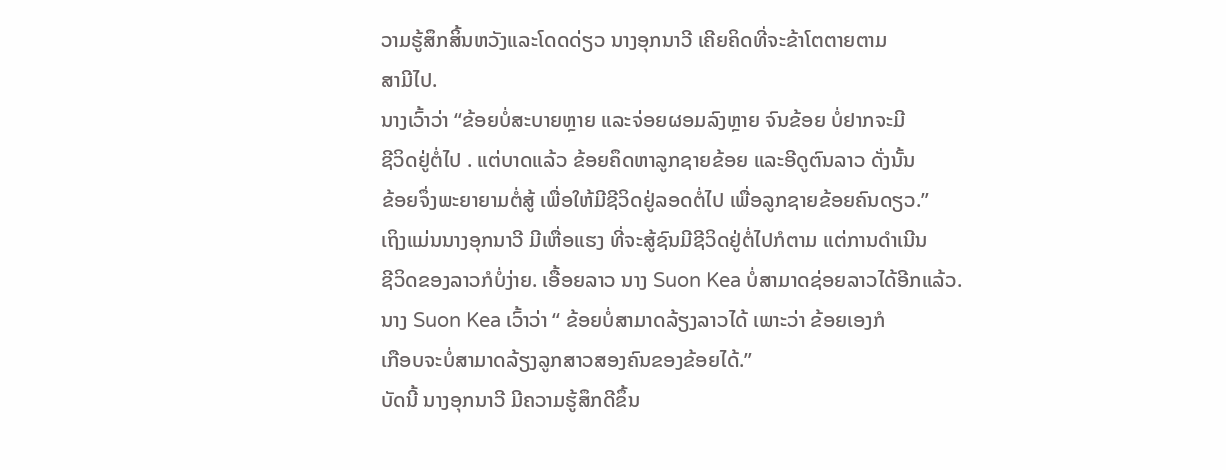ວາມຮູ້ສຶກສິ້ນຫວັງແລະໂດດດ່ຽວ ນາງອຸກນາວີ ເຄີຍຄິດທີ່ຈະຂ້າໂຕຕາຍຕາມ
ສາມີໄປ.
ນາງເວົ້າວ່າ “ຂ້ອຍບໍ່ສະບາຍຫຼາຍ ແລະຈ່ອຍຜອມລົງຫຼາຍ ຈົນຂ້ອຍ ບໍ່ຢາກຈະມີ
ຊີວິດຢູ່ຕໍ່ໄປ . ແຕ່ບາດແລ້ວ ຂ້ອຍຄຶດຫາລູກຊາຍຂ້ອຍ ແລະອີດູຕົນລາວ ດັ່ງນັ້ນ
ຂ້ອຍຈຶ່ງພະຍາຍາມຕໍ່ສູ້ ເພື່ອໃຫ້ມີຊີວິດຢູ່ລອດຕໍ່ໄປ ເພື່ອລູກຊາຍຂ້ອຍຄົນດຽວ.”
ເຖິງແມ່ນນາງອຸກນາວີ ມີເຫື່ອແຮງ ທີ່ຈະສູ້ຊົນມີຊີວິດຢູ່ຕໍ່ໄປກໍຕາມ ແຕ່ການດຳເນີນ
ຊີວິດຂອງລາວກໍບໍ່ງ່າຍ. ເອື້ອຍລາວ ນາງ Suon Kea ບໍ່ສາມາດຊ່ອຍລາວໄດ້ອີກແລ້ວ.
ນາງ Suon Kea ເວົ້າວ່າ “ ຂ້ອຍບໍ່ສາມາດລ້ຽງລາວໄດ້ ເພາະວ່າ ຂ້ອຍເອງກໍ
ເກືອບຈະບໍ່ສາມາດລ້ຽງລູກສາວສອງຄົນຂອງຂ້ອຍໄດ້.”
ບັດນີ້ ນາງອຸກນາວີ ມີຄວາມຮູ້ສຶກດີຂຶ້ນ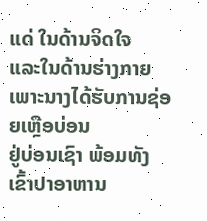ແດ່ ໃນດ້ານຈິດໃຈ
ແລະໃນດ້ານຮ່າງກາຍ ເພາະນາງໄດ້ຮັບການຊ່ອຍເຫຼືອບ່ອນ
ຢູ່ບ່ອນເຊົາ ພ້ອມທັງເຂົ້າປາອາຫານ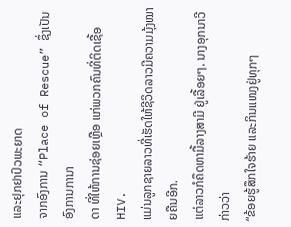ແລະຢຸກຢາປົວພະຍາດ
ຈາກອົງການ “Place of Rescue” ຊຶ່ງເປັນອົງການການາ
ດາ ທີ່ໃຫ້ການຊ່ອຍເຫຼືອ ແກ່ພວກຄົນທີ່ຕິດເຊື້ອ HIV.
ແມ່ນລູກຊາຍລາວທີ່ເຮັດໃຫ້ຊີວິດລາວມີຄວາມມຸ້ງໝາຍຄືນອີກ.
ແຕ່ລາວກໍຄຶດຫາມື້ລາງສາມີ ຢູ່ເລື້ອຍໆ. ນາງອຸກນາວີ ກ່າວວ່າ
“ຂ້ອຍຮູ້ສຶກໃຈຮ້າຍ ແລະກິນແໜງຢູ່ທຸກໆ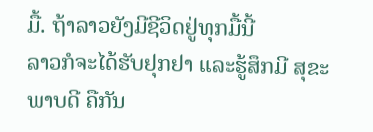ມື້. ຖ້າລາວຍັງມີຊີວິດຢູ່ທຸກມື້ນີ້
ລາວກໍຈະໄດ້ຮັບຢຸກຢາ ແລະຮູ້ສຶກມີ ສຸຂະພາບດີ ຄືກັນ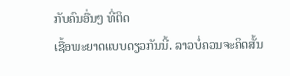ກັບຄົນອື່ນໆ ທີ່ຕິດ
ເຊື້ອພະຍາດແບບດຽວກັນນີ້. ລາວບໍ່ຄວນຈະຄິດສັ້ນ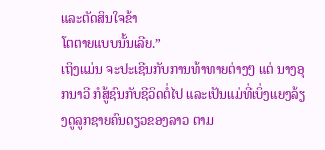ແລະຕັດສິນໃຈຂ້າ
ໂຕຕາຍແບບນັ້ນເລີຍ.”
ເຖິງແມ່ນ ຈະປະເຊີນກັບການທ້າທາຍຕ່າງໆ ແຕ່ ນາງອຸກນາວີ ກໍສູ້ຊົນກັບຊີວິດຕໍ່ໄປ ແລະເປັນແມ່ທີ່ເບິ່ງແຍງລ້ຽງດູລູກຊາຍຄົນດຽວຂອງລາວ ຕາມ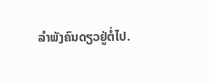ລຳພັງຄົນດຽວຢູ່ຕໍ່ໄປ.